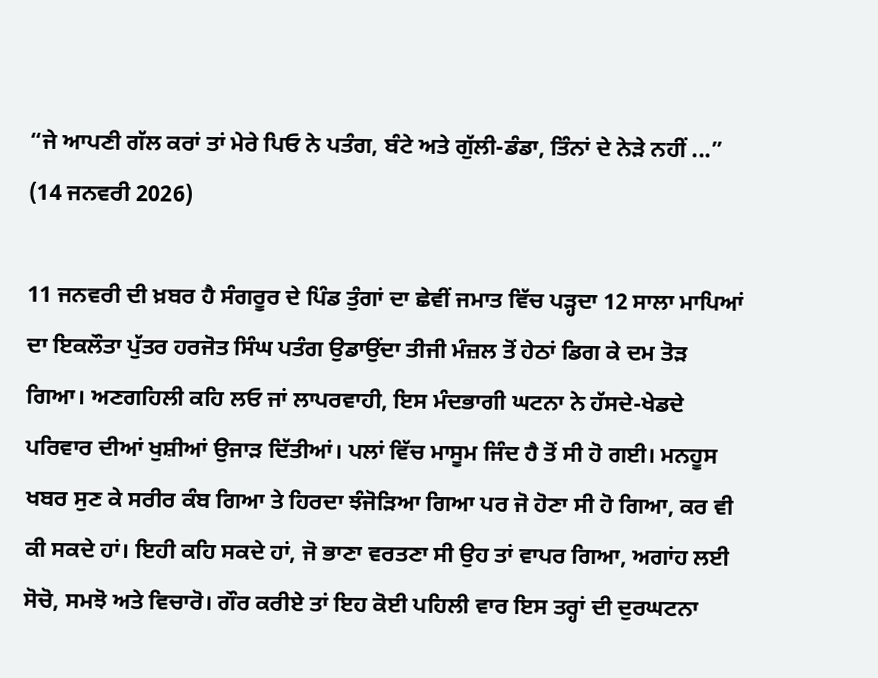“ਜੇ ਆਪਣੀ ਗੱਲ ਕਰਾਂ ਤਾਂ ਮੇਰੇ ਪਿਓ ਨੇ ਪਤੰਗ, ਬੰਟੇ ਅਤੇ ਗੁੱਲੀ-ਡੰਡਾ, ਤਿੰਨਾਂ ਦੇ ਨੇੜੇ ਨਹੀਂ ...”
(14 ਜਨਵਰੀ 2026)

11 ਜਨਵਰੀ ਦੀ ਖ਼ਬਰ ਹੈ ਸੰਗਰੂਰ ਦੇ ਪਿੰਡ ਤੁੰਗਾਂ ਦਾ ਛੇਵੀਂ ਜਮਾਤ ਵਿੱਚ ਪੜ੍ਹਦਾ 12 ਸਾਲਾ ਮਾਪਿਆਂ ਦਾ ਇਕਲੌਤਾ ਪੁੱਤਰ ਹਰਜੋਤ ਸਿੰਘ ਪਤੰਗ ਉਡਾਉਂਦਾ ਤੀਜੀ ਮੰਜ਼ਲ ਤੋਂ ਹੇਠਾਂ ਡਿਗ ਕੇ ਦਮ ਤੋੜ ਗਿਆ। ਅਣਗਹਿਲੀ ਕਹਿ ਲਓ ਜਾਂ ਲਾਪਰਵਾਹੀ, ਇਸ ਮੰਦਭਾਗੀ ਘਟਨਾ ਨੇ ਹੱਸਦੇ-ਖੇਡਦੇ ਪਰਿਵਾਰ ਦੀਆਂ ਖੁਸ਼ੀਆਂ ਉਜਾੜ ਦਿੱਤੀਆਂ। ਪਲਾਂ ਵਿੱਚ ਮਾਸੂਮ ਜਿੰਦ ਹੈ ਤੋਂ ਸੀ ਹੋ ਗਈ। ਮਨਹੂਸ ਖਬਰ ਸੁਣ ਕੇ ਸਰੀਰ ਕੰਬ ਗਿਆ ਤੇ ਹਿਰਦਾ ਝੰਜੋੜਿਆ ਗਿਆ ਪਰ ਜੋ ਹੋਣਾ ਸੀ ਹੋ ਗਿਆ, ਕਰ ਵੀ ਕੀ ਸਕਦੇ ਹਾਂ। ਇਹੀ ਕਹਿ ਸਕਦੇ ਹਾਂ, ਜੋ ਭਾਣਾ ਵਰਤਣਾ ਸੀ ਉਹ ਤਾਂ ਵਾਪਰ ਗਿਆ, ਅਗਾਂਹ ਲਈ ਸੋਚੋ, ਸਮਝੋ ਅਤੇ ਵਿਚਾਰੋ। ਗੌਰ ਕਰੀਏ ਤਾਂ ਇਹ ਕੋਈ ਪਹਿਲੀ ਵਾਰ ਇਸ ਤਰ੍ਹਾਂ ਦੀ ਦੁਰਘਟਨਾ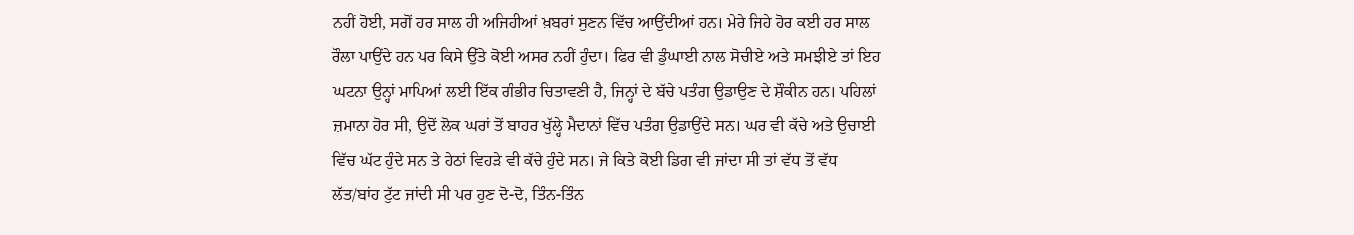ਨਹੀਂ ਹੋਈ, ਸਗੋਂ ਹਰ ਸਾਲ ਹੀ ਅਜਿਹੀਆਂ ਖ਼ਬਰਾਂ ਸੁਣਨ ਵਿੱਚ ਆਉਂਦੀਆਂ ਹਨ। ਮੇਰੇ ਜਿਹੇ ਹੋਰ ਕਈ ਹਰ ਸਾਲ ਰੌਲਾ ਪਾਉਂਦੇ ਹਨ ਪਰ ਕਿਸੇ ਉੱਤੇ ਕੋਈ ਅਸਰ ਨਹੀਂ ਹੁੰਦਾ। ਫਿਰ ਵੀ ਡੁੰਘਾਈ ਨਾਲ ਸੋਚੀਏ ਅਤੇ ਸਮਝੀਏ ਤਾਂ ਇਹ ਘਟਨਾ ਉਨ੍ਹਾਂ ਮਾਪਿਆਂ ਲਈ ਇੱਕ ਗੰਭੀਰ ਚਿਤਾਵਣੀ ਹੈ, ਜਿਨ੍ਹਾਂ ਦੇ ਬੱਚੇ ਪਤੰਗ ਉਡਾਉਣ ਦੇ ਸ਼ੌਕੀਨ ਹਨ। ਪਹਿਲਾਂ ਜ਼ਮਾਨਾ ਹੋਰ ਸੀ, ਉਦੋਂ ਲੋਕ ਘਰਾਂ ਤੋਂ ਬਾਹਰ ਖੁੱਲ੍ਹੇ ਮੈਦਾਨਾਂ ਵਿੱਚ ਪਤੰਗ ਉਡਾਉਂਦੇ ਸਨ। ਘਰ ਵੀ ਕੱਚੇ ਅਤੇ ਉਚਾਈ ਵਿੱਚ ਘੱਟ ਹੁੰਦੇ ਸਨ ਤੇ ਹੇਠਾਂ ਵਿਹੜੇ ਵੀ ਕੱਚੇ ਹੁੰਦੇ ਸਨ। ਜੇ ਕਿਤੇ ਕੋਈ ਡਿਗ ਵੀ ਜਾਂਦਾ ਸੀ ਤਾਂ ਵੱਧ ਤੋਂ ਵੱਧ ਲੱਤ/ਬਾਂਹ ਟੁੱਟ ਜਾਂਦੀ ਸੀ ਪਰ ਹੁਣ ਦੋ-ਦੋ, ਤਿੰਨ-ਤਿੰਨ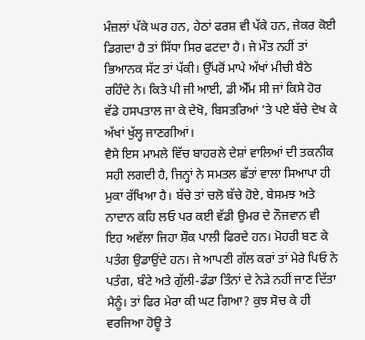ਮੰਜ਼ਲਾਂ ਪੱਕੇ ਘਰ ਹਨ, ਹੇਠਾਂ ਫਰਸ਼ ਵੀ ਪੱਕੇ ਹਨ, ਜੇਕਰ ਕੋਈ ਡਿਗਦਾ ਹੈ ਤਾਂ ਸਿੱਧਾ ਸਿਰ ਫਟਦਾ ਹੈ। ਜੇ ਮੌਤ ਨਹੀਂ ਤਾਂ ਭਿਆਨਕ ਸੱਟ ਤਾਂ ਪੱਕੀ। ਉੱਪਰੋਂ ਮਾਪੇ ਅੱਖਾਂ ਮੀਚੀ ਬੈਠੇ ਰਹਿੰਦੇ ਨੇ। ਕਿਤੇ ਪੀ ਜੀ ਆਈ, ਡੀ ਐੱਮ ਸੀ ਜਾਂ ਕਿਸੇ ਹੋਰ ਵੱਡੇ ਹਸਪਤਾਲ ਜਾ ਕੇ ਦੇਖੋ, ਬਿਸਤਰਿਆਂ ’ਤੇ ਪਏ ਬੱਚੇ ਦੇਖ ਕੇ ਅੱਖਾਂ ਖੁੱਲ੍ਹ ਜਾਣਗੀਆਂ।
ਵੈਸੇ ਇਸ ਮਾਮਲੇ ਵਿੱਚ ਬਾਹਰਲੇ ਦੇਸ਼ਾਂ ਵਾਲਿਆਂ ਦੀ ਤਕਨੀਕ ਸਹੀ ਲਗਦੀ ਹੈ, ਜਿਨ੍ਹਾਂ ਨੇ ਸਮਤਲ ਛੱਤਾਂ ਵਾਲਾ ਸਿਆਪਾ ਹੀ ਮੁਕਾ ਰੱਖਿਆ ਹੈ। ਬੱਚੇ ਤਾਂ ਚਲੋ ਬੱਚੇ ਹੋਏ, ਬੇਸਮਝ ਅਤੇ ਨਾਦਾਨ ਕਹਿ ਲਓ ਪਰ ਕਈ ਵੱਡੀ ਉਮਰ ਦੇ ਨੌਜਵਾਨ ਵੀ ਇਹ ਅਵੱਲਾ ਜਿਹਾ ਸ਼ੌਕ ਪਾਲੀ ਫਿਰਦੇ ਹਨ। ਮੋਹਰੀ ਬਣ ਕੇ ਪਤੰਗ ਉਡਾਉਂਦੇ ਹਨ। ਜੇ ਆਪਣੀ ਗੱਲ ਕਰਾਂ ਤਾਂ ਮੇਰੇ ਪਿਓ ਨੇ ਪਤੰਗ, ਬੰਟੇ ਅਤੇ ਗੁੱਲੀ-ਡੰਡਾ ਤਿੰਨਾਂ ਦੇ ਨੇੜੇ ਨਹੀਂ ਜਾਣ ਦਿੱਤਾ ਮੈਨੂੰ। ਤਾਂ ਫਿਰ ਮੇਰਾ ਕੀ ਘਟ ਗਿਆ? ਕੁਝ ਸੋਚ ਕੇ ਹੀ ਵਰਜਿਆ ਹੋਊ ਤੇ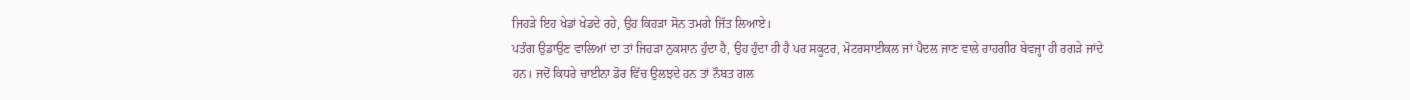ਜਿਹੜੇ ਇਹ ਖੇਡਾਂ ਖੇਡਦੇ ਰਹੇ, ਉਹ ਕਿਹੜਾ ਸੋਨ ਤਮਗੇ ਜਿੱਤ ਲਿਆਏ।
ਪਤੰਗ ਉਡਾਉਣ ਵਾਲਿਆਂ ਦਾ ਤਾਂ ਜਿਹੜਾ ਨੁਕਸਾਨ ਹੁੰਦਾ ਹੈ, ਉਹ ਹੁੰਦਾ ਹੀ ਹੈ ਪਰ ਸਕੂਟਰ, ਮੋਟਰਸਾਈਕਲ ਜਾਂ ਪੈਦਲ ਜਾਣ ਵਾਲੇ ਰਾਹਗੀਰ ਬੇਵਜ੍ਹਾ ਹੀ ਰਗੜੇ ਜਾਂਦੇ ਹਨ। ਜਦੋਂ ਕਿਧਰੇ ਚਾਈਨਾ ਡੋਰ ਵਿੱਚ ਉਲਝਦੇ ਹਨ ਤਾਂ ਨੌਬਤ ਗਲ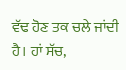ਵੱਢ ਹੋਣ ਤਕ ਚਲੇ ਜਾਂਦੀ ਹੈ। ਹਾਂ ਸੱਚ,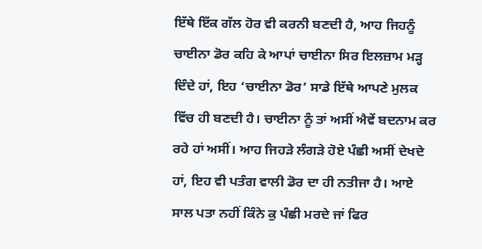ਇੱਥੇ ਇੱਕ ਗੱਲ ਹੋਰ ਵੀ ਕਰਨੀ ਬਣਦੀ ਹੈ, ਆਹ ਜਿਹਨੂੰ ਚਾਈਨਾ ਡੋਰ ਕਹਿ ਕੇ ਆਪਾਂ ਚਾਈਨਾ ਸਿਰ ਇਲਜ਼ਾਮ ਮੜ੍ਹ ਦਿੰਦੇ ਹਾਂ, ਇਹ ‘ਚਾਈਨਾ ਡੋਰ’ ਸਾਡੇ ਇੱਥੇ ਆਪਣੇ ਮੁਲਕ ਵਿੱਚ ਹੀ ਬਣਦੀ ਹੈ। ਚਾਈਨਾ ਨੂੰ ਤਾਂ ਅਸੀਂ ਐਵੇਂ ਬਦਨਾਮ ਕਰ ਰਹੇ ਹਾਂ ਅਸੀਂ। ਆਹ ਜਿਹੜੇ ਲੰਗੜੇ ਹੋਏ ਪੰਛੀ ਅਸੀਂ ਦੇਖਦੇ ਹਾਂ, ਇਹ ਵੀ ਪਤੰਗ ਵਾਲੀ ਡੋਰ ਦਾ ਹੀ ਨਤੀਜਾ ਹੈ। ਆਏ ਸਾਲ ਪਤਾ ਨਹੀਂ ਕਿੰਨੇ ਕੁ ਪੰਛੀ ਮਰਦੇ ਜਾਂ ਫਿਰ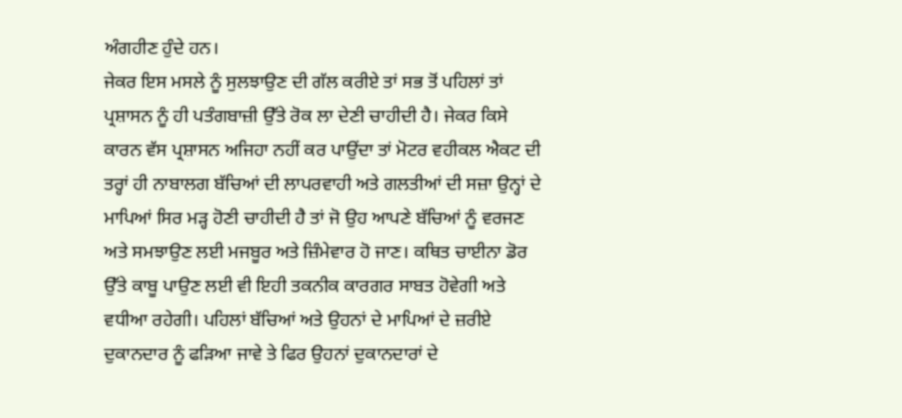ਅੰਗਹੀਣ ਹੁੰਦੇ ਹਨ।
ਜੇਕਰ ਇਸ ਮਸਲੇ ਨੂੰ ਸੁਲਝਾਉਣ ਦੀ ਗੱਲ ਕਰੀਏ ਤਾਂ ਸਭ ਤੋਂ ਪਹਿਲਾਂ ਤਾਂ ਪ੍ਰਸ਼ਾਸਨ ਨੂੰ ਹੀ ਪਤੰਗਬਾਜ਼ੀ ਉੱਤੇ ਰੋਕ ਲਾ ਦੇਣੀ ਚਾਹੀਦੀ ਹੈ। ਜੇਕਰ ਕਿਸੇ ਕਾਰਨ ਵੱਸ ਪ੍ਰਸ਼ਾਸਨ ਅਜਿਹਾ ਨਹੀਂ ਕਰ ਪਾਉਂਦਾ ਤਾਂ ਮੋਟਰ ਵਹੀਕਲ ਐਕਟ ਦੀ ਤਰ੍ਹਾਂ ਹੀ ਨਾਬਾਲਗ ਬੱਚਿਆਂ ਦੀ ਲਾਪਰਵਾਹੀ ਅਤੇ ਗਲਤੀਆਂ ਦੀ ਸਜ਼ਾ ਉਨ੍ਹਾਂ ਦੇ ਮਾਪਿਆਂ ਸਿਰ ਮੜ੍ਹ ਹੋਣੀ ਚਾਹੀਦੀ ਹੈ ਤਾਂ ਜੋ ਉਹ ਆਪਣੇ ਬੱਚਿਆਂ ਨੂੰ ਵਰਜਣ ਅਤੇ ਸਮਝਾਉਣ ਲਈ ਮਜਬੂਰ ਅਤੇ ਜ਼ਿੰਮੇਵਾਰ ਹੋ ਜਾਣ। ਕਥਿਤ ਚਾਈਨਾ ਡੋਰ ਉੱਤੇ ਕਾਬੂ ਪਾਉਣ ਲਈ ਵੀ ਇਹੀ ਤਕਨੀਕ ਕਾਰਗਰ ਸਾਬਤ ਹੋਵੇਗੀ ਅਤੇ ਵਧੀਆ ਰਹੇਗੀ। ਪਹਿਲਾਂ ਬੱਚਿਆਂ ਅਤੇ ਉਹਨਾਂ ਦੇ ਮਾਪਿਆਂ ਦੇ ਜ਼ਰੀਏ ਦੁਕਾਨਦਾਰ ਨੂੰ ਫੜਿਆ ਜਾਵੇ ਤੇ ਫਿਰ ਉਹਨਾਂ ਦੁਕਾਨਦਾਰਾਂ ਦੇ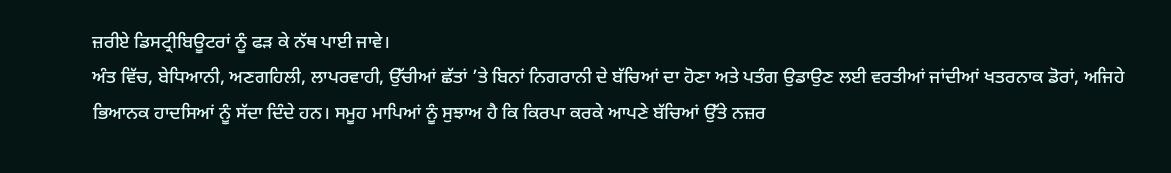ਜ਼ਰੀਏ ਡਿਸਟ੍ਰੀਬਿਊਟਰਾਂ ਨੂੰ ਫੜ ਕੇ ਨੱਥ ਪਾਈ ਜਾਵੇ।
ਅੰਤ ਵਿੱਚ, ਬੇਧਿਆਨੀ, ਅਣਗਹਿਲੀ, ਲਾਪਰਵਾਹੀ, ਉੱਚੀਆਂ ਛੱਤਾਂ ’ਤੇ ਬਿਨਾਂ ਨਿਗਰਾਨੀ ਦੇ ਬੱਚਿਆਂ ਦਾ ਹੋਣਾ ਅਤੇ ਪਤੰਗ ਉਡਾਉਣ ਲਈ ਵਰਤੀਆਂ ਜਾਂਦੀਆਂ ਖਤਰਨਾਕ ਡੋਰਾਂ, ਅਜਿਹੇ ਭਿਆਨਕ ਹਾਦਸਿਆਂ ਨੂੰ ਸੱਦਾ ਦਿੰਦੇ ਹਨ। ਸਮੂਹ ਮਾਪਿਆਂ ਨੂੰ ਸੁਝਾਅ ਹੈ ਕਿ ਕਿਰਪਾ ਕਰਕੇ ਆਪਣੇ ਬੱਚਿਆਂ ਉੱਤੇ ਨਜ਼ਰ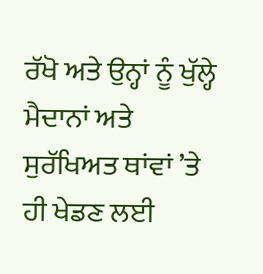ਰੱਖੋ ਅਤੇ ਉਨ੍ਹਾਂ ਨੂੰ ਖੁੱਲ੍ਹੇ ਮੈਦਾਨਾਂ ਅਤੇ ਸੁਰੱਖਿਅਤ ਥਾਂਵਾਂ ’ਤੇ ਹੀ ਖੇਡਣ ਲਈ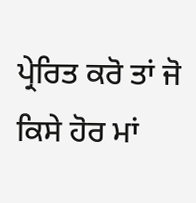ਪ੍ਰੇਰਿਤ ਕਰੋ ਤਾਂ ਜੋ ਕਿਸੇ ਹੋਰ ਮਾਂ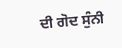ਦੀ ਗੋਦ ਸੁੰਨੀ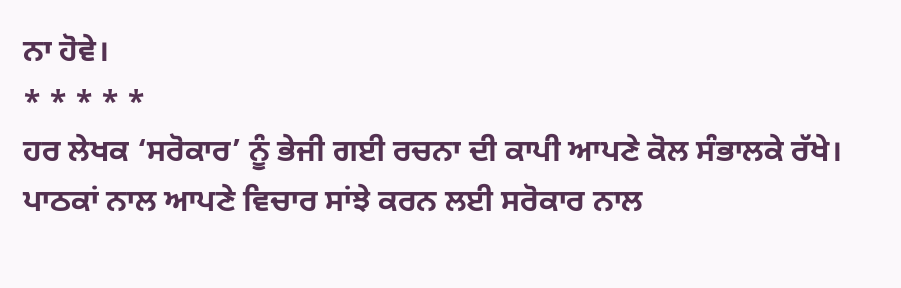ਨਾ ਹੋਵੇ।
* * * * *
ਹਰ ਲੇਖਕ ‘ਸਰੋਕਾਰ’ ਨੂੰ ਭੇਜੀ ਗਈ ਰਚਨਾ ਦੀ ਕਾਪੀ ਆਪਣੇ ਕੋਲ ਸੰਭਾਲਕੇ ਰੱਖੇ।
ਪਾਠਕਾਂ ਨਾਲ ਆਪਣੇ ਵਿਚਾਰ ਸਾਂਝੇ ਕਰਨ ਲਈ ਸਰੋਕਾਰ ਨਾਲ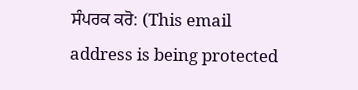ਸੰਪਰਕ ਕਰੋ: (This email address is being protected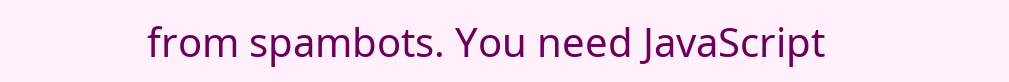from spambots. You need JavaScript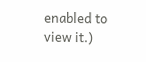enabled to view it.)